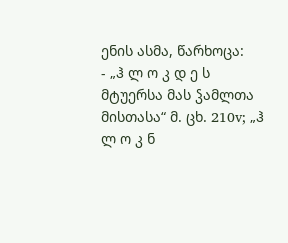ენის ასმა, წარხოცა:
- „ჰ ლ ო კ დ ე ს მტუერსა მას ჴამლთა მისთასა“ მ. ცხ. 210v; „ჰ ლ ო კ ნ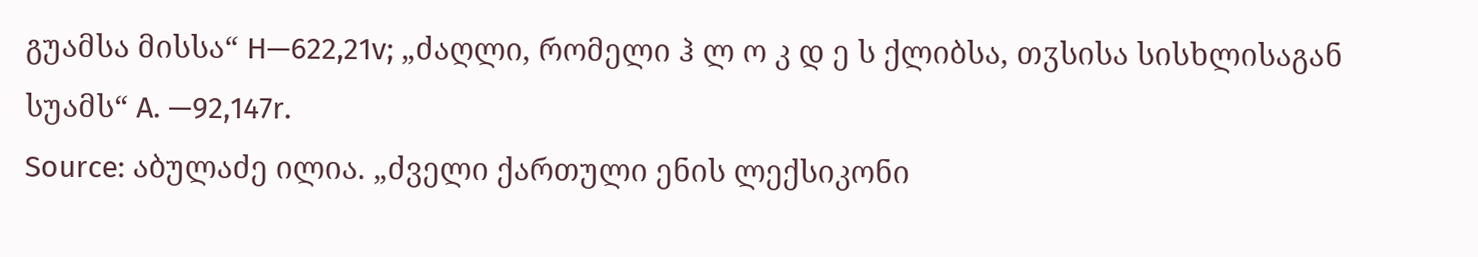გუამსა მისსა“ H—622,21v; „ძაღლი, რომელი ჰ ლ ო კ დ ე ს ქლიბსა, თჳსისა სისხლისაგან სუამს“ A. —92,147r.
Source: აბულაძე ილია. „ძველი ქართული ენის ლექსიკონი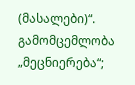(მასალები)“. გამომცემლობა „მეცნიერება“;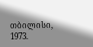თბილისი, 1973.